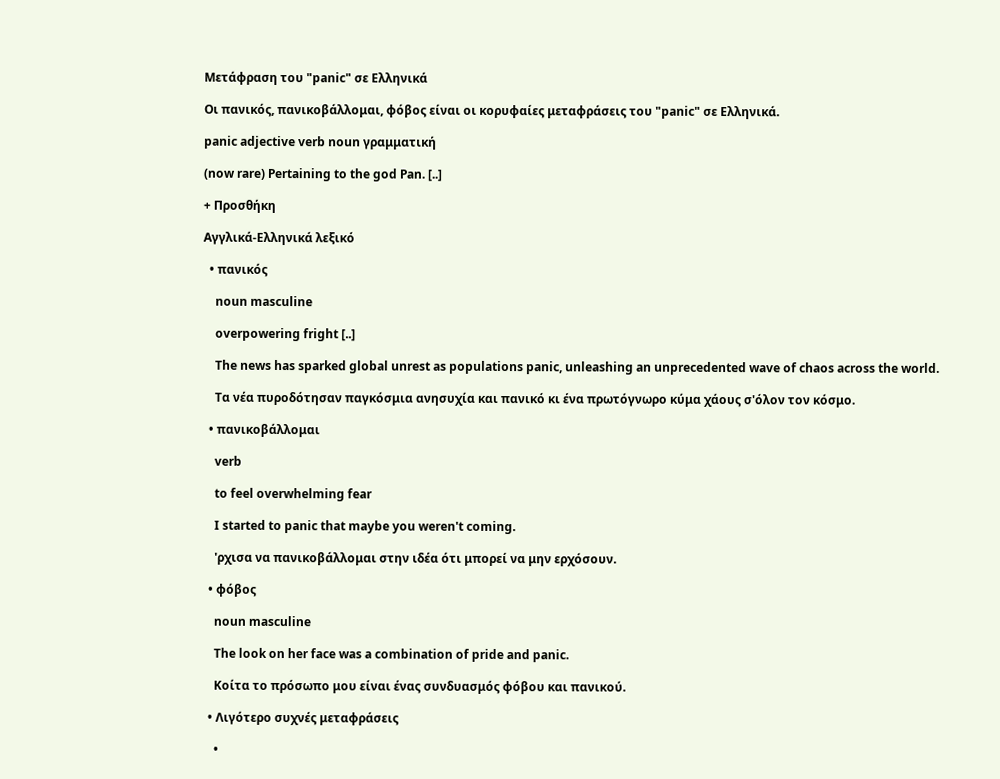Μετάφραση του "panic" σε Ελληνικά

Οι πανικός, πανικοβάλλομαι, φόβος είναι οι κορυφαίες μεταφράσεις του "panic" σε Ελληνικά.

panic adjective verb noun γραμματική

(now rare) Pertaining to the god Pan. [..]

+ Προσθήκη

Αγγλικά-Ελληνικά λεξικό

  • πανικός

    noun masculine

    overpowering fright [..]

    The news has sparked global unrest as populations panic, unleashing an unprecedented wave of chaos across the world.

    Tα νέα πυροδότησαν παγκόσμια ανησυχία και πανικό κι ένα πρωτόγνωρο κύμα χάους σ'όλον τον κόσμο.

  • πανικοβάλλομαι

    verb

    to feel overwhelming fear

    I started to panic that maybe you weren't coming.

    'ρχισα να πανικοβάλλομαι στην ιδέα ότι μπορεί να μην ερχόσουν.

  • φόβος

    noun masculine

    The look on her face was a combination of pride and panic.

    Κοίτα το πρόσωπο μου είναι ένας συνδυασμός φόβου και πανικού.

  • Λιγότερο συχνές μεταφράσεις

    •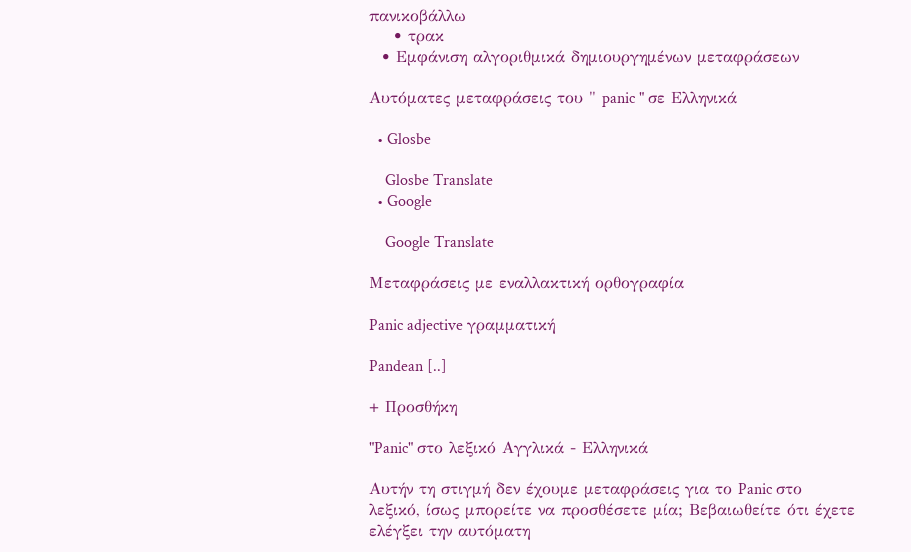πανικοβάλλω
    • τρακ
  • Εμφάνιση αλγοριθμικά δημιουργημένων μεταφράσεων

Αυτόματες μεταφράσεις του " panic " σε Ελληνικά

  • Glosbe

    Glosbe Translate
  • Google

    Google Translate

Μεταφράσεις με εναλλακτική ορθογραφία

Panic adjective γραμματική

Pandean [..]

+ Προσθήκη

"Panic" στο λεξικό Αγγλικά - Ελληνικά

Αυτήν τη στιγμή δεν έχουμε μεταφράσεις για το Panic στο λεξικό, ίσως μπορείτε να προσθέσετε μία; Βεβαιωθείτε ότι έχετε ελέγξει την αυτόματη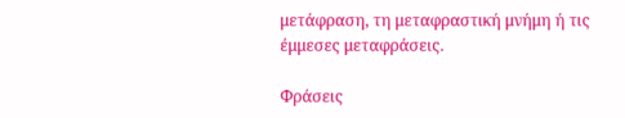μετάφραση, τη μεταφραστική μνήμη ή τις έμμεσες μεταφράσεις.

Φράσεις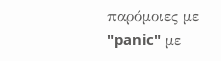παρόμοιες με "panic" με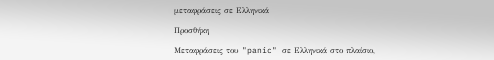μεταφράσεις σε Ελληνικά

Προσθήκη

Μεταφράσεις του "panic" σε Ελληνικά στο πλαίσιο,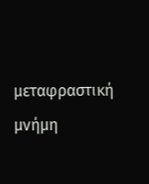μεταφραστική μνήμη